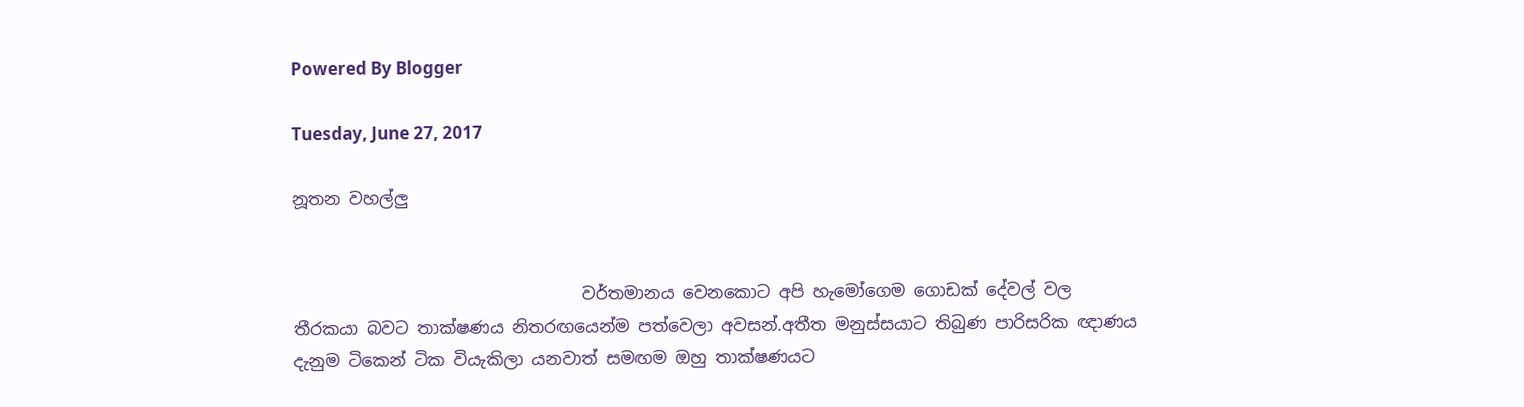Powered By Blogger

Tuesday, June 27, 2017

නූතන වහල්ලු


                                  වර්තමානය වෙනකොට අපි හැමෝගෙම ගොඩක් දේවල් වල තීරකයා බවට තාක්ෂණය නිතරඟයෙන්ම පත්වෙලා අවසන්.අතීත මනුස්සයාට තිබුණ පාරිසරික ඥාණය දැනුම ටිකෙන් ටික වියැකිලා යනවාත් සමඟම ඔහු තාක්ෂණයට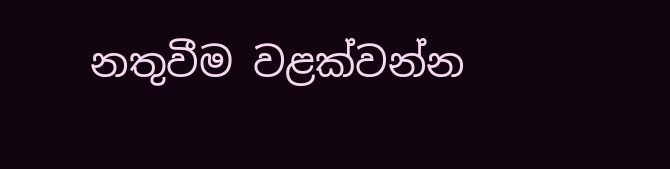නතුවීම වළක්වන්න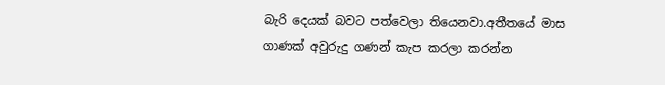බැරි දෙයක් බවට පත්වෙලා තියෙනවා.අතීතයේ මාස ගාණක් අවුරුදු ගණන් කැප කරලා කරන්න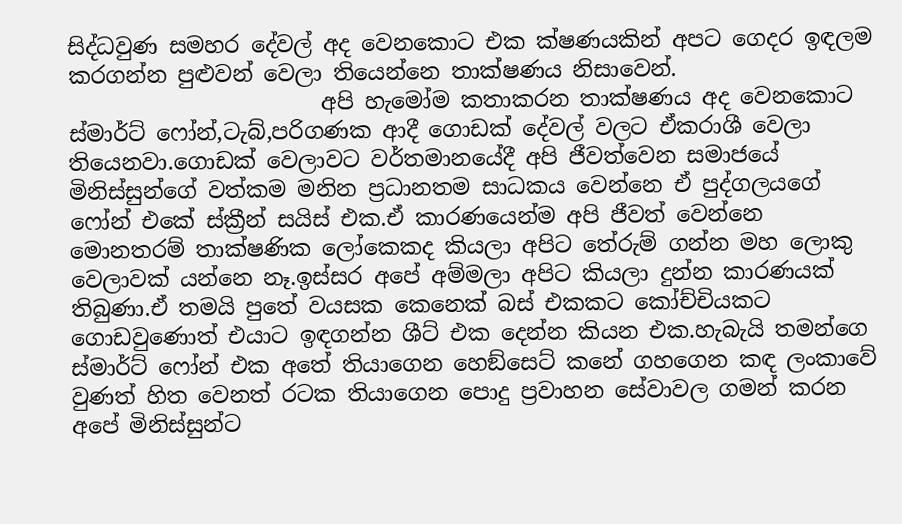සිද්ධවුණ සමහර දේවල් අද වෙනකොට එක ක්ෂණයකින් අපට ගෙදර ඉඳලම කරගන්න පුළුවන් වෙලා තියෙන්නෙ තාක්ෂණය නිසාවෙන්.
                       අපි හැමෝම කතාකරන තාක්ෂණය අද වෙනකොට ස්මාර්ට් ෆෝන්,ටැබ්,පරිගණක ආදී ගොඩක් දේවල් වලට ඒකරාශී වෙලා තියෙනවා.ගොඩක් වෙලාවට වර්තමානයේදී අපි ජීවත්වෙන සමාජයේ මිනිස්සුන්ගේ වත්කම මනින ප්‍රධානතම සාධකය වෙන්නෙ ඒ පුද්ගලයගේ ෆෝන් එකේ ස්ක්‍රීන් සයිස් එක.ඒ කාරණයෙන්ම අපි ජීවත් වෙන්නෙ මොනතරම් තාක්ෂණික ලෝකෙකද කියලා අපිට තේරුම් ගන්න මහ ලොකු වෙලාවක් යන්නෙ නෑ.ඉස්සර අපේ අම්මලා අපිට කියලා දුන්න කාරණයක් තිබුණා.ඒ තමයි පුතේ වයසක කෙනෙක් බස් එකකට කෝච්චියකට ගොඩවුණොත් එයාට ඉඳගන්න ශීට් එක දෙන්න කියන එක.හැබැයි තමන්ගෙ ස්මාර්ට් ෆෝන් එක අතේ තියාගෙන හෙඞ්සෙට් කනේ ගහගෙන කඳ ලංකාවේ වුණත් හිත වෙනත් රටක තියාගෙන පොදු ප්‍රවාහන සේවාවල ගමන් කරන අපේ මිනිස්සුන්ට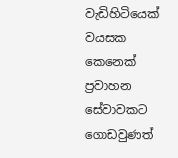වැඩිහිටියෙක් වයසක කෙනෙක් ප්‍රවාහන සේවාවකට ගොඩවුණත්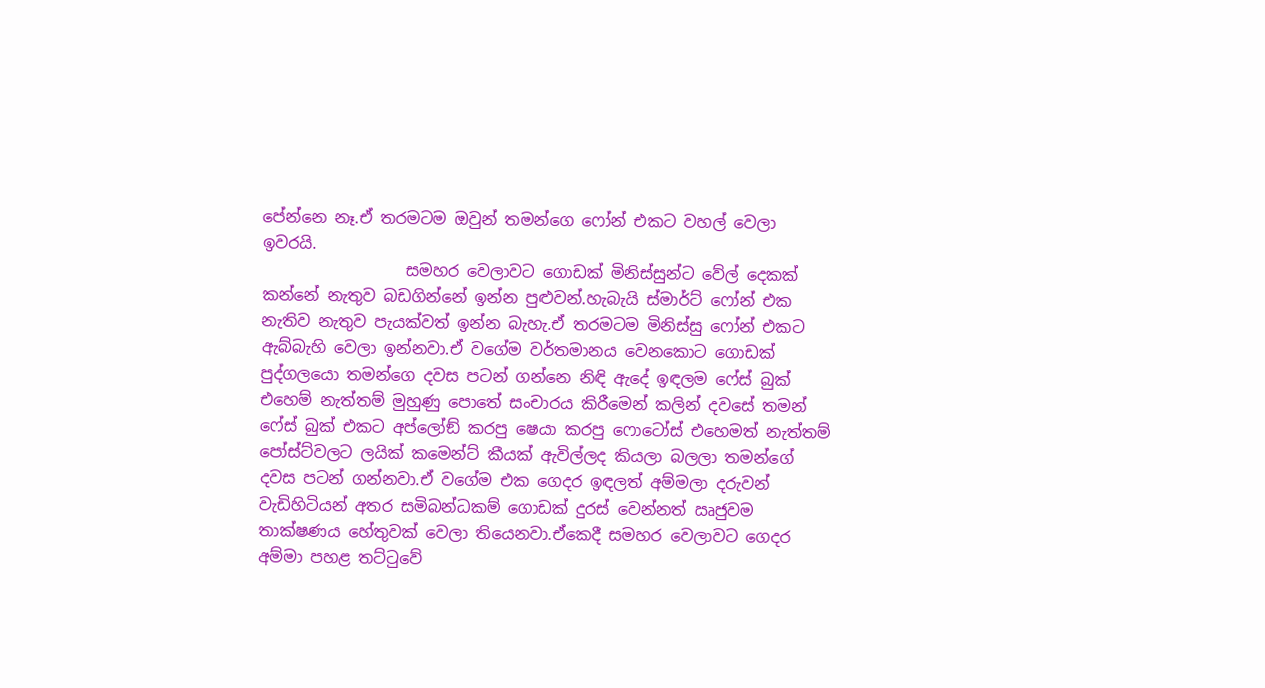පේන්නෙ නෑ.ඒ තරමටම ඔවුන් තමන්ගෙ ෆෝන් එකට වහල් වෙලා ඉවරයි.
                  සමහර වෙලාවට ගොඩක් මිනිස්සුන්ට වේල් දෙකක් කන්නේ නැතුව බඩගින්නේ ඉන්න පුළුවන්.හැබැයි ස්මාර්ට් ෆෝන් එක නැතිව නැතුව පැයක්වත් ඉන්න බැහැ.ඒ තරමටම මිනිස්සු ෆෝන් එකට ඇබ්බැහි වෙලා ඉන්නවා.ඒ වගේම වර්තමානය වෙනකොට ගොඩක් පුද්ගලයො තමන්ගෙ දවස පටන් ගන්නෙ නිඳි ඇදේ ඉඳලම ෆේස් බුක් එහෙම් නැත්තම් මුහුණු පොතේ සංචාරය කිරීමෙන් කලින් දවසේ තමන් ෆේස් බුක් එකට අප්ලෝඞ් කරපු ෂෙයා කරපු ෆොටෝස් එහෙමත් නැත්තම් පෝස්ට්වලට ලයික් කමෙන්ට් කීයක් ඇවිල්ලද කියලා බලලා තමන්ගේ දවස පටන් ගන්නවා.ඒ වගේම එක ගෙදර ඉඳලත් අම්මලා දරුවන් වැඩිහිටියන් අතර සමිබන්ධකම් ගොඩක් දුරස් වෙන්නත් ඍජුවම තාක්ෂණය හේතුවක් වෙලා තියෙනවා.ඒකෙදී සමහර වෙලාවට ගෙදර අම්මා පහළ තට්ටුවේ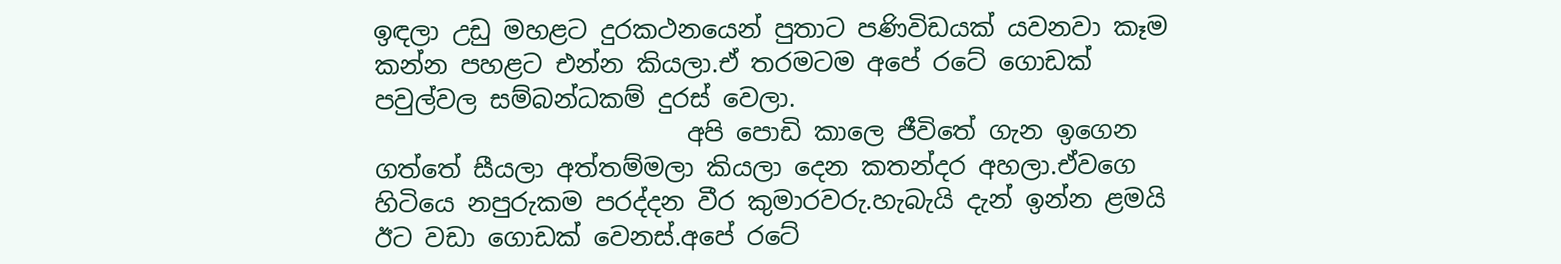ඉඳලා උඩු මහළට දුරකථනයෙන් පුතාට පණිවිඩයක් යවනවා කෑම කන්න පහළට එන්න කියලා.ඒ තරමටම අපේ රටේ ගොඩක් පවුල්වල සම්බන්ධකම් දුරස් වෙලා.
                         අපි පොඩි කාලෙ ජීවිතේ ගැන ඉගෙන ගත්තේ සීයලා අත්තම්මලා කියලා දෙන කතන්දර අහලා.ඒවගෙ හිටියෙ නපුරුකම පරද්දන වීර කුමාරවරු.හැබැයි දැන් ඉන්න ළමයි ඊට වඩා ගොඩක් වෙනස්.අපේ රටේ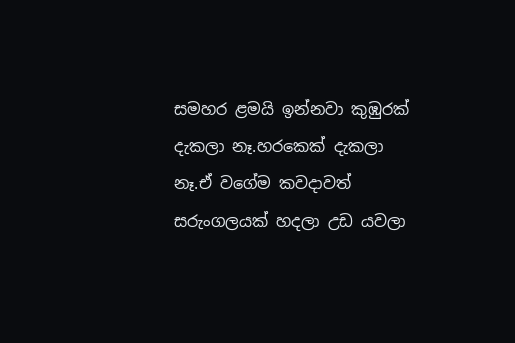සමහර ළමයි ඉන්නවා කුඹුරක් දැකලා නෑ.හරකෙක් දැකලා නෑ.ඒ වගේම කවදාවත් සරුංගලයක් හදලා උඩ යවලා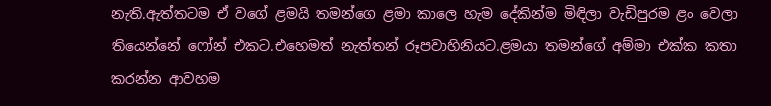නැති.ඇත්තටම ඒ වගේ ළමයි තමන්ගෙ ළමා කාලෙ හැම දේකින්ම මිඳිලා වැඩිපුරම ළං වෙලා තියෙන්නේ ෆෝන් එකට.එහෙමත් නැත්තන් රූපවාහිනියට.ළමයා තමන්ගේ අම්මා එක්ක කතා කරන්න ආවහම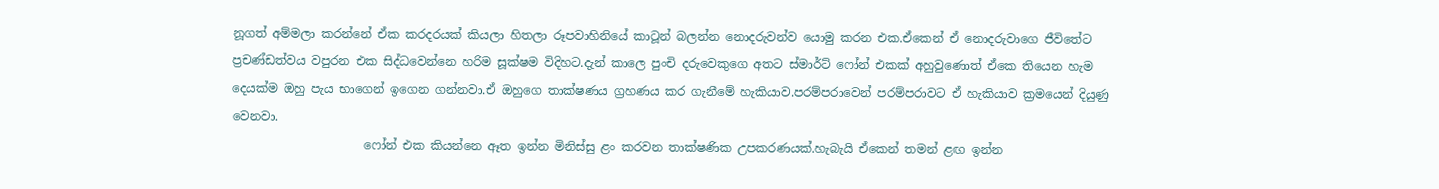නූගත් අම්මලා කරන්නේ ඒක කරදරයක් කියලා හිතලා රූපවාහිනියේ කාටූන් බලන්න නොදරුවන්ව යොමු කරන එක.ඒකෙන් ඒ නොදරුවාගෙ ජීවිතේට ප්‍රචණ්ඩත්වය වපුරන එක සිද්ධවෙන්නෙ හරිම සූක්ෂම විදිහට.දැන් කාලෙ පුංචි දරුවෙකුගෙ අතට ස්මාර්ට් ෆෝන් එකක් අහුවුණොත් ඒකෙ තියෙන හැම දෙයක්ම ඔහු පැය භාගෙන් ඉගෙන ගන්නවා.ඒ ඔහුගෙ තාක්ෂණය ග්‍රහණය කර ගැනීමේ හැකියාව.පරම්පරාවෙන් පරම්පරාවට ඒ හැකියාව ක්‍රමයෙන් දියුණු වෙනවා.
                      ෆෝන් එක කියන්නෙ ඈත ඉන්න මිනිස්සු ළං කරවන තාක්ෂණික උපකරණයක්.හැබැයි ඒකෙන් තමන් ළඟ ඉන්න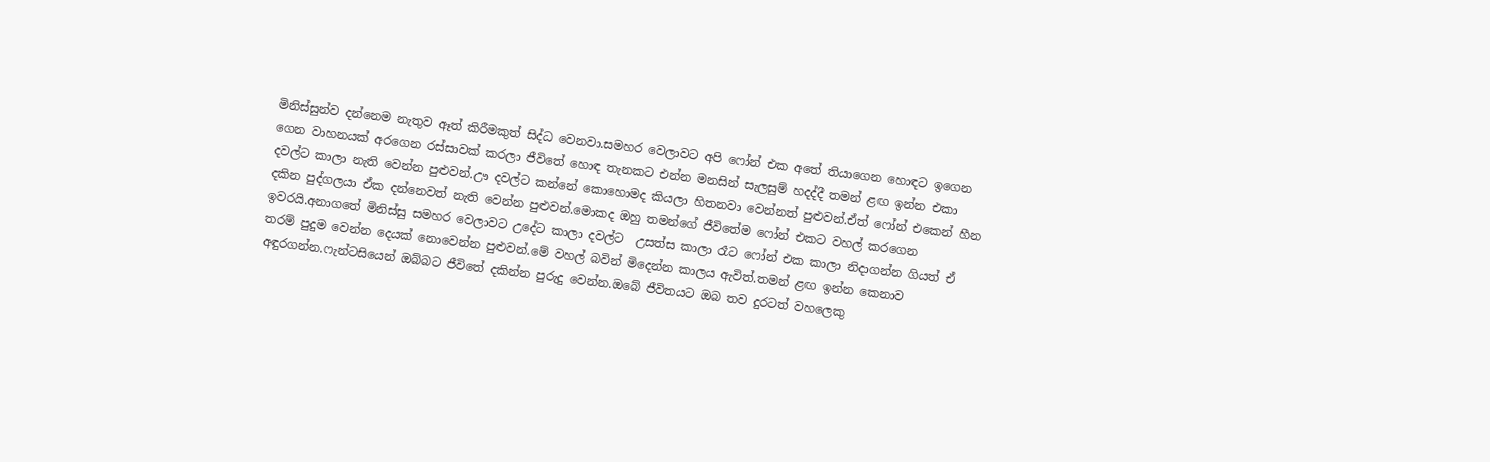මිනිස්සුන්ව දන්නෙම නැතුව ඈත් කිරීමකුත් සිද්ධ වෙනවා.සමහර වෙලාවට අපි ෆෝන් එක අතේ තියාගෙන හොඳට ඉගෙන ගෙන වාහනයක් අරගෙන රස්සාවක් කරලා ජීවිතේ හොඳ තැනකට එන්න මනසින් සැලසුම් හදද්දී තමන් ළඟ ඉන්න එකා දවල්ට කාලා නැති වෙන්න පුළුවන්.ඌ දවල්ට කන්නේ කොහොමද කියලා හිතනවා වෙන්නත් පුළුවන්.ඒත් ෆෝන් එකෙන් හීන දකින පුද්ගලයා ඒක දන්නෙවත් නැති වෙන්න පුළුවන්.මොකද ඔහු තමන්ගේ ජීවිතේම ෆෝන් එකට වහල් කරගෙන ඉවරයි.අනාගතේ මිනිස්සු සමහර වෙලාවට උදේට කාලා දවල්ට  උසත්‍ස කාලා රෑට ෆෝන් එක කාලා නිදාගන්න ගියත් ඒ තරම් පුදුම වෙන්න දෙයක් නොවෙන්න පුළුවන්.මේ වහල් බවින් මිදෙන්න කාලය ඇවිත්.තමන් ළඟ ඉන්න කෙනාව අඳුරගන්න.ෆැන්ටසියෙන් ඔබ්බට ජීවිතේ දකින්න පුරුදු වෙන්න.ඔබේ ජීවිතයට ඔබ තව දුරටත් වහලෙකු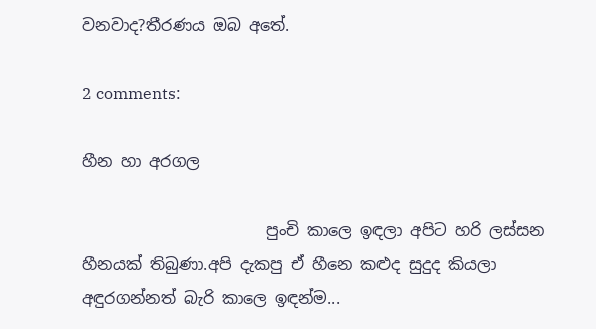වනවාද?තීරණය ඔබ අතේ.

2 comments:

හීන හා අරගල

                       පුංචි කාලෙ ඉඳලා අපිට හරි ලස්සන හීනයක් තිබුණා.අපි දැකපු ඒ හීනෙ කළුද සුදුද කියලා අඳුරගන්නත් බැරි කාලෙ ඉඳන්ම...